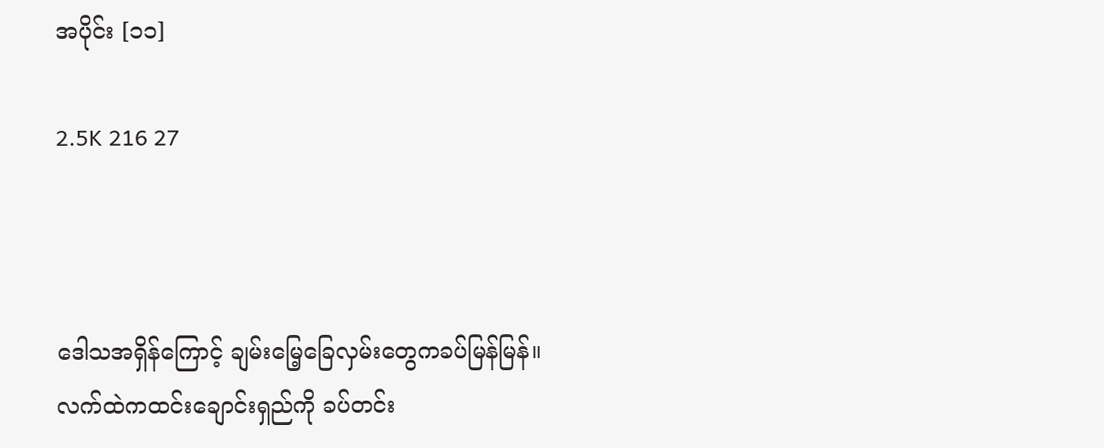အပိုင်း [၁၁]

2.5K 216 27



ဒေါသအရှိန်ကြောင့် ချမ်းမြေ့ခြေလှမ်းတွေကခပ်မြန်မြန်။
လက်ထဲကထင်းချောင်းရှည်ကို ခပ်တင်း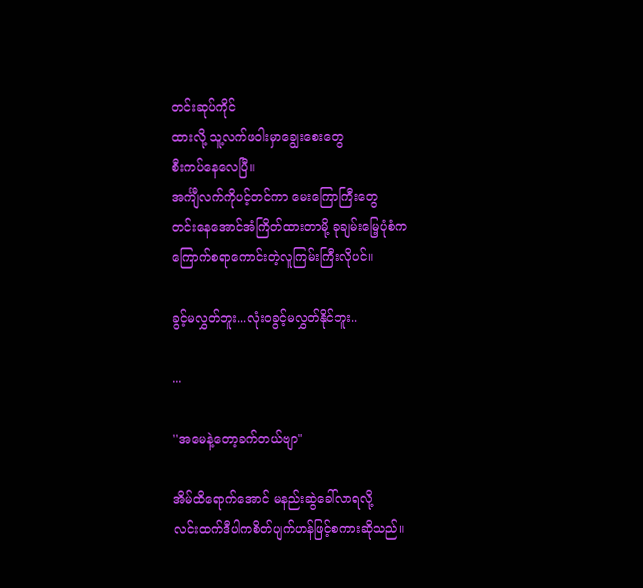တင်းဆုပ်ကိုင်
ထားလို့ သူ့လက်ဖဝါးမှာချွေးစေးတွေ
စီးကပ်နေလေပြီ။
အင်္ကျီလက်ကိုပင့်တင်ကာ မေးကြောကြီးတွေ
တင်းနေအောင်အံကြိတ်ထားတာမို့ ခုချမ်းမြေ့ပုံစံက
ကြောက်စရာကောင်းတဲ့လူကြမ်းကြီးလိုပင်။

ခွင့်မလွှတ်ဘူး...လုံးဝခွင့်မလွှတ်နိုင်ဘူး..

...

''အမေနဲ့တော့ခက်တယ်ဗျာ"

အိမ်ထိရောက်အောင် မနည်းဆွဲခေါ်လာရလို့
လင်းထက်ဒီပါကစိတ်ပျက်ဟန်ဖြင့်စကားဆိုသည်။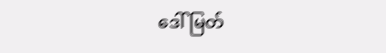ဒေါ်မြတ်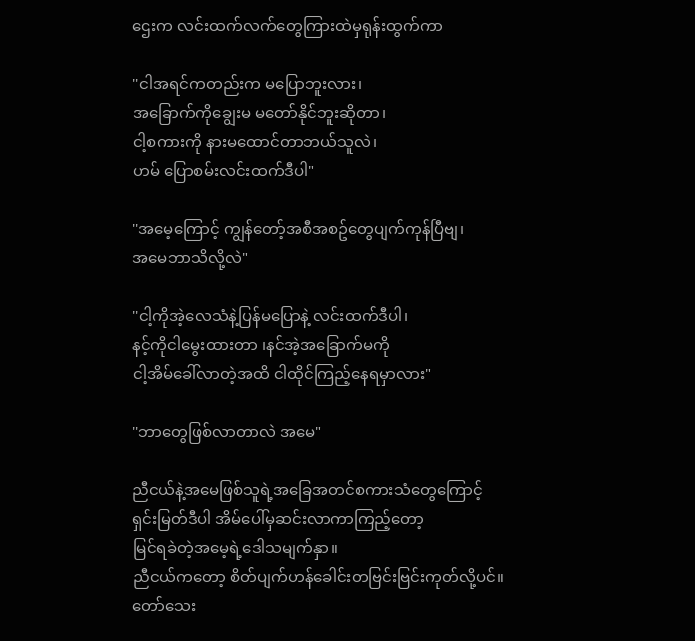ဌေးက လင်းထက်လက်တွေကြားထဲမှရုန်းထွက်ကာ

''ငါအရင်ကတည်းက မပြောဘူးလား၊
အခြောက်ကိုချွေးမ မတော်နိုင်ဘူးဆိုတာ၊
ငါ့စကားကို နားမထောင်တာဘယ်သူလဲ၊
ဟမ် ပြောစမ်းလင်းထက်ဒီပါ"

''အမေ့ကြောင့် ကျွန်တော့်အစီအစဥ်တွေပျက်ကုန်ပြီဗျ၊
အမေဘာသိလို့လဲ"

''ငါ့ကိုအဲ့လေသံနဲ့ပြန်မပြောနဲ့ လင်းထက်ဒီပါ၊
နင့်ကိုငါမွေးထားတာ ၊နင်အဲ့အခြောက်မကို
ငါ့အိမ်ခေါ်လာတဲ့အထိ ငါထိုင်ကြည့်နေရမှာလား"

''ဘာတွေဖြစ်လာတာလဲ အမေ"

ညီငယ်နဲ့အမေဖြစ်သူရဲ့အခြေအတင်စကားသံတွေကြောင့်
ရှင်းမြတ်ဒီပါ အိမ်ပေါ်မှဆင်းလာကာကြည့်တော့
မြင်ရခဲတဲ့အမေ့ရဲ့ဒေါသမျက်နှာ။
ညီငယ်ကတော့ စိတ်ပျက်ဟန်ခေါင်းတဗြင်းဗြင်းကုတ်လို့ပင်။
တော်သေး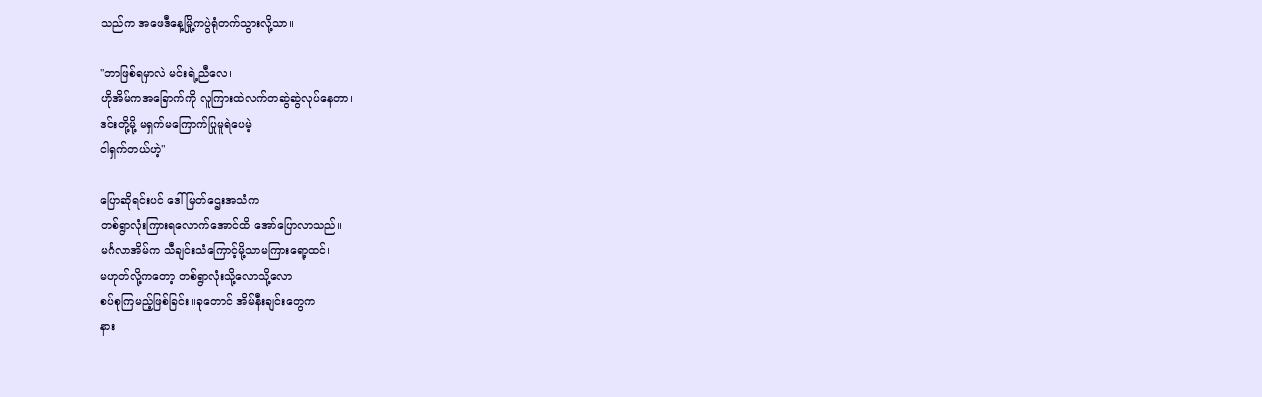သည်က အဖေဒီနေ့မြို့ကပွဲရုံတက်သွားလို့သာ။

''ဘာဖြစ်ရမှာလဲ မင်းရဲ့ညီလေ၊
ဟိုအိမ်ကအခြောက်ကို လူကြားထဲလက်တဆွဲဆွဲလုပ်နေတာ၊
ဒင်းတို့မို့ မရှက်မကြောက်ပြုမူရဲပေမဲ့
ငါရှက်တယ်ဟဲ့"

ပြောဆိုရင်းပင် ဒေါ်မြတ်ဌေးအသံက
တစ်ရွာလုံးကြားရလောက်အောင်ထိ အော်ပြောလာသည်။
မင်္ဂလာအိမ်က သီချင်းသံကြောင့်မို့သာမကြားရော့ထင်၊
မဟုတ်လို့ကတော့ တစ်ရွာလုံးသို့လောသို့လော
စပ်စုကြမည့်ဖြစ်ခြင်း။ခုတောင် အိမ်နီးချင်းတွေက
နား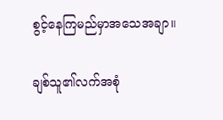စွင့်နေကြမည်မှာအသေအချာ။

ချစ်သူ၏လက်အစုံ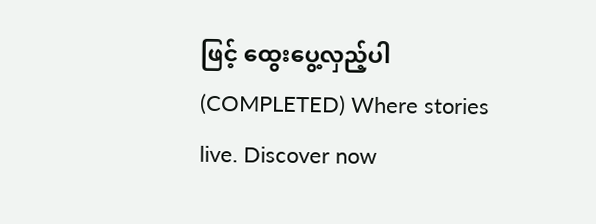ဖြင့် ထွေးပွေ့လှည့်ပါ (COMPLETED) Where stories live. Discover now